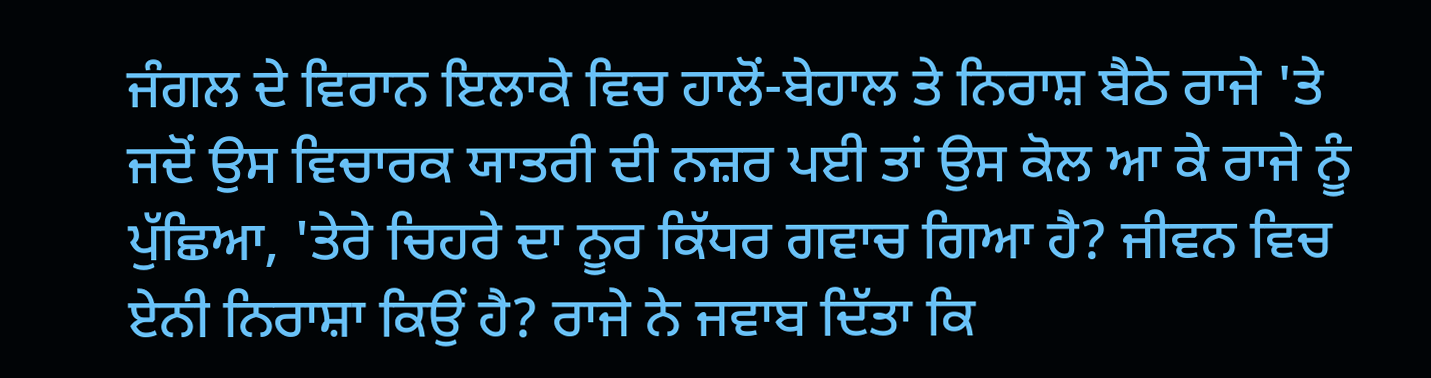ਜੰਗਲ ਦੇ ਵਿਰਾਨ ਇਲਾਕੇ ਵਿਚ ਹਾਲੋਂ-ਬੇਹਾਲ ਤੇ ਨਿਰਾਸ਼ ਬੈਠੇ ਰਾਜੇ 'ਤੇ ਜਦੋਂ ਉਸ ਵਿਚਾਰਕ ਯਾਤਰੀ ਦੀ ਨਜ਼ਰ ਪਈ ਤਾਂ ਉਸ ਕੋਲ ਆ ਕੇ ਰਾਜੇ ਨੂੰ ਪੁੱਛਿਆ, 'ਤੇਰੇ ਚਿਹਰੇ ਦਾ ਨੂਰ ਕਿੱਧਰ ਗਵਾਚ ਗਿਆ ਹੈ? ਜੀਵਨ ਵਿਚ ਏਨੀ ਨਿਰਾਸ਼ਾ ਕਿਉਂ ਹੈ? ਰਾਜੇ ਨੇ ਜਵਾਬ ਦਿੱਤਾ ਕਿ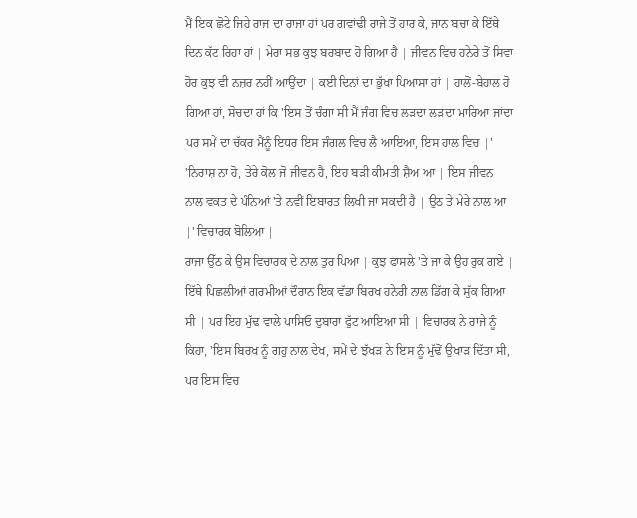ਮੈਂ ਇਕ ਛੋਟੇ ਜਿਹੇ ਰਾਜ ਦਾ ਰਾਜਾ ਹਾਂ ਪਰ ਗਵਾਂਢੀ ਰਾਜੇ ਤੋਂ ਹਾਰ ਕੇ, ਜਾਨ ਬਚਾ ਕੇ ਇੱਥੇ ਦਿਨ ਕੱਟ ਰਿਹਾ ਹਾਂ | ਮੇਰਾ ਸਭ ਕੁਝ ਬਰਬਾਦ ਹੋ ਗਿਆ ਹੈ | ਜੀਵਨ ਵਿਚ ਹਨੇਰੇ ਤੋਂ ਸਿਵਾ ਹੋਰ ਕੁਝ ਵੀ ਨਜ਼ਰ ਨਹੀਂ ਆਉਂਦਾ | ਕਈ ਦਿਨਾਂ ਦਾ ਭੁੱਖਾ ਪਿਆਸਾ ਹਾਂ | ਹਾਲੋਂ-ਬੇਹਾਲ ਹੋ ਗਿਆ ਹਾਂ, ਸੋਚਦਾ ਹਾਂ ਕਿ 'ਇਸ ਤੋਂ ਚੰਗਾ ਸੀ ਮੈਂ ਜੰਗ ਵਿਚ ਲੜਦਾ ਲੜਦਾ ਮਾਰਿਆ ਜਾਂਦਾ ਪਰ ਸਮੇਂ ਦਾ ਚੱਕਰ ਮੈਂਨੂੰ ਇਧਰ ਇਸ ਜੰਗਲ ਵਿਚ ਲੈ ਆਇਆ, ਇਸ ਹਾਲ ਵਿਚ |'
'ਨਿਰਾਸ਼ ਨਾ ਹੋ, ਤੇਰੇ ਕੋਲ ਜੋ ਜੀਵਨ ਹੈ, ਇਹ ਬੜੀ ਕੀਮਤੀ ਸ਼ੈਅ ਆ | ਇਸ ਜੀਵਨ ਨਾਲ ਵਕਤ ਦੇ ਪੰਨਿਆਂ 'ਤੇ ਨਵੀਂ ਇਬਾਰਤ ਲਿਖੀ ਜਾ ਸਕਦੀ ਹੈ | ਉਠ ਤੇ ਮੇਰੇ ਨਾਲ ਆ |' ਵਿਚਾਰਕ ਬੋਲਿਆ |
ਰਾਜਾ ਉੱਠ ਕੇ ਉਸ ਵਿਚਾਰਕ ਦੇ ਨਾਲ ਤੁਰ ਪਿਆ | ਕੁਝ ਫਾਸਲੇ 'ਤੇ ਜਾ ਕੇ ਉਹ ਰੁਕ ਗਏ | ਇੱਥੇ ਪਿਛਲੀਆਂ ਗਰਮੀਆਂ ਦੌਰਾਨ ਇਕ ਵੱਡਾ ਬਿਰਖ ਹਨੇਰੀ ਨਾਲ ਡਿੱਗ ਕੇ ਸੁੱਕ ਗਿਆ ਸੀ | ਪਰ ਇਹ ਮੁੱਢ ਵਾਲੇ ਪਾਸਿਓ ਦੁਬਾਰਾ ਫੁੱਟ ਆਇਆ ਸੀ | ਵਿਚਾਰਕ ਨੇ ਰਾਜੇ ਨੂੰ ਕਿਹਾ, 'ਇਸ ਬਿਰਖ ਨੂੰ ਗਹੁ ਨਾਲ ਦੇਖ, ਸਮੇਂ ਦੇ ਝੱਖੜ ਨੇ ਇਸ ਨੂੰ ਮੁੱਢੋਂ ਉਖਾੜ ਦਿੱਤਾ ਸੀ, ਪਰ ਇਸ ਵਿਚ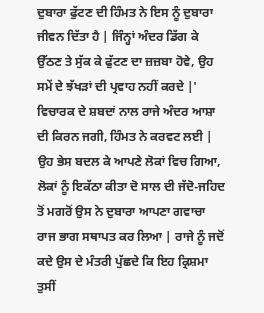ਦੁਬਾਰਾ ਫੁੱਟਣ ਦੀ ਹਿੰਮਤ ਨੇ ਇਸ ਨੂੰ ਦੁਬਾਰਾ ਜੀਵਨ ਦਿੱਤਾ ਹੈ | ਜਿੰਨ੍ਹਾਂ ਅੰਦਰ ਡਿੱਗ ਕੇ ਉੱਠਣ ਤੇ ਸੁੱਕ ਕੇ ਫੁੱਟਣ ਦਾ ਜ਼ਜ਼ਬਾ ਹੋਵੇ, ਉਹ ਸਮੇਂ ਦੇ ਝੱਖੜਾਂ ਦੀ ਪ੍ਰਵਾਹ ਨਹੀਂ ਕਰਦੇ |'
ਵਿਚਾਰਕ ਦੇ ਸ਼ਬਦਾਂ ਨਾਲ ਰਾਜੇ ਅੰਦਰ ਆਸ਼ਾ ਦੀ ਕਿਰਨ ਜਗੀ, ਹਿੰਮਤ ਨੇ ਕਰਵਟ ਲਈ | ਉਹ ਭੇਸ ਬਦਲ ਕੇ ਆਪਣੇ ਲੋਕਾਂ ਵਿਚ ਗਿਆ, ਲੋਕਾਂ ਨੂੰ ਇਕੱਠਾ ਕੀਤਾ ਦੋ ਸਾਲ ਦੀ ਜੱਦੋ-ਜਹਿਦ ਤੋਂ ਮਗਰੋਂ ਉਸ ਨੇ ਦੁਬਾਰਾ ਆਪਣਾ ਗਵਾਚਾ ਰਾਜ ਭਾਗ ਸਥਾਪਤ ਕਰ ਲਿਆ | ਰਾਜੇ ਨੂੰ ਜਦੋਂ ਕਦੇ ਉਸ ਦੇ ਮੰਤਰੀ ਪੁੱਛਦੇ ਕਿ ਇਹ ਕ੍ਰਿਸ਼ਮਾ ਤੁਸੀਂ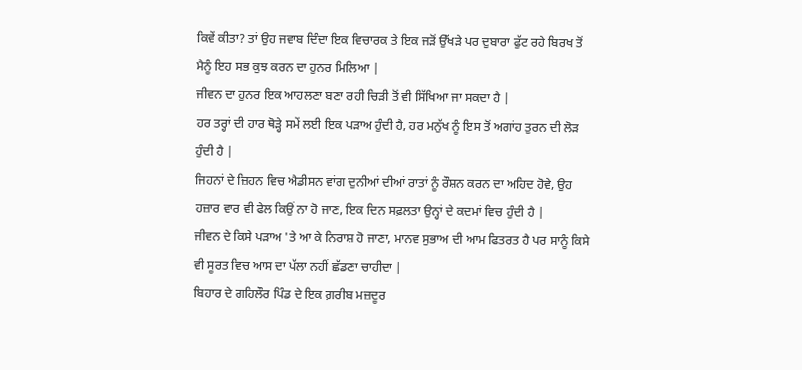ਕਿਵੇਂ ਕੀਤਾ? ਤਾਂ ਉਹ ਜਵਾਬ ਦਿੰਦਾ ਇਕ ਵਿਚਾਰਕ ਤੇ ਇਕ ਜੜੋਂ ਉੱਖੜੇ ਪਰ ਦੁਬਾਰਾ ਫੁੱਟ ਰਹੇ ਬਿਰਖ ਤੋਂ ਮੈਨੂੰ ਇਹ ਸਭ ਕੁਝ ਕਰਨ ਦਾ ਹੁਨਰ ਮਿਲਿਆ |
ਜੀਵਨ ਦਾ ਹੁਨਰ ਇਕ ਆਹਲਣਾ ਬਣਾ ਰਹੀ ਚਿੜੀ ਤੋਂ ਵੀ ਸਿੱਖਿਆ ਜਾ ਸਕਦਾ ਹੈ |
ਹਰ ਤਰ੍ਹਾਂ ਦੀ ਹਾਰ ਥੋੜ੍ਹੇ ਸਮੇਂ ਲਈ ਇਕ ਪੜਾਅ ਹੁੰਦੀ ਹੈ, ਹਰ ਮਨੁੱਖ ਨੂੰ ਇਸ ਤੋਂ ਅਗਾਂਹ ਤੁਰਨ ਦੀ ਲੋੜ ਹੁੰਦੀ ਹੈ |
ਜਿਹਨਾਂ ਦੇ ਜ਼ਿਹਨ ਵਿਚ ਐਡੀਸਨ ਵਾਂਗ ਦੁਨੀਆਂ ਦੀਆਂ ਰਾਤਾਂ ਨੂੰ ਰੌਸ਼ਨ ਕਰਨ ਦਾ ਅਹਿਦ ਹੋਵੇ, ਉਹ ਹਜ਼ਾਰ ਵਾਰ ਵੀ ਫੇਲ ਕਿਉਂ ਨਾ ਹੋ ਜਾਣ, ਇਕ ਦਿਨ ਸਫ਼ਲਤਾ ਉਨ੍ਹਾਂ ਦੇ ਕਦਮਾਂ ਵਿਚ ਹੁੰਦੀ ਹੈ |
ਜੀਵਨ ਦੇ ਕਿਸੇ ਪੜਾਅ 'ਤੇ ਆ ਕੇ ਨਿਰਾਸ਼ ਹੋ ਜਾਣਾ, ਮਾਨਵ ਸੁਭਾਅ ਦੀ ਆਮ ਫਿਤਰਤ ਹੈ ਪਰ ਸਾਨੂੰ ਕਿਸੇ ਵੀ ਸੂਰਤ ਵਿਚ ਆਸ ਦਾ ਪੱਲਾ ਨਹੀਂ ਛੱਡਣਾ ਚਾਹੀਦਾ |
ਬਿਹਾਰ ਦੇ ਗਹਿਲੌਰ ਪਿੰਡ ਦੇ ਇਕ ਗ਼ਰੀਬ ਮਜ਼ਦੂਰ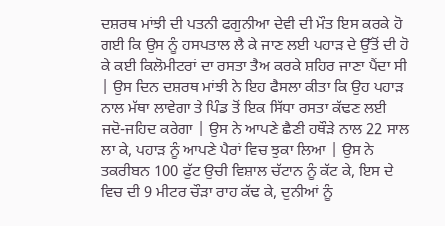ਦਸ਼ਰਥ ਮਾਂਝੀ ਦੀ ਪਤਨੀ ਫਗੁਨੀਆ ਦੇਵੀ ਦੀ ਮੌਤ ਇਸ ਕਰਕੇ ਹੋ ਗਈ ਕਿ ਉਸ ਨੂੰ ਹਸਪਤਾਲ ਲੈ ਕੇ ਜਾਣ ਲਈ ਪਹਾੜ ਦੇ ਉੱਤੋਂ ਦੀ ਹੋ ਕੇ ਕਈ ਕਿਲੋਮੀਟਰਾਂ ਦਾ ਰਸਤਾ ਤੈਅ ਕਰਕੇ ਸ਼ਹਿਰ ਜਾਣਾ ਪੈਂਦਾ ਸੀ | ਉਸ ਦਿਨ ਦਸ਼ਰਥ ਮਾਂਝੀ ਨੇ ਇਹ ਫੈਸਲਾ ਕੀਤਾ ਕਿ ਉਹ ਪਹਾੜ ਨਾਲ ਮੱਥਾ ਲਾਵੇਗਾ ਤੇ ਪਿੰਡ ਤੋਂ ਇਕ ਸਿੱਧਾ ਰਸਤਾ ਕੱਢਣ ਲਈ ਜਦੋ-ਜਹਿਦ ਕਰੇਗਾ | ਉਸ ਨੇ ਆਪਣੇ ਛੈਣੀ ਹਥੌੜੇ ਨਾਲ 22 ਸਾਲ ਲਾ ਕੇ, ਪਹਾੜ ਨੂੰ ਆਪਣੇ ਪੈਰਾਂ ਵਿਚ ਝੁਕਾ ਲਿਆ | ਉਸ ਨੇ ਤਕਰੀਬਨ 100 ਫੁੱਟ ਉਚੀ ਵਿਸ਼ਾਲ ਚੱਟਾਨ ਨੂੰ ਕੱਟ ਕੇ, ਇਸ ਦੇ ਵਿਚ ਦੀ 9 ਮੀਟਰ ਚੌੜਾ ਰਾਹ ਕੱਢ ਕੇ, ਦੁਨੀਆਂ ਨੂੰ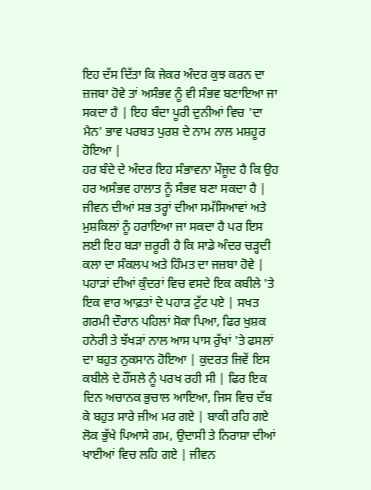ਇਹ ਦੱਸ ਦਿੱਤਾ ਕਿ ਜੇਕਰ ਅੰਦਰ ਕੁਝ ਕਰਨ ਦਾ ਜ਼ਜਬਾ ਹੋਵੇ ਤਾਂ ਅਸੰਭਵ ਨੂੰ ਵੀ ਸੰਭਵ ਬਣਾਇਆ ਜਾ ਸਕਦਾ ਹੈ | ਇਹ ਬੰਦਾ ਪੂਰੀ ਦੁਨੀਆਂ ਵਿਚ 'ਦਾ ਮੈਨ' ਭਾਵ ਪਰਬਤ ਪੁਰਸ਼ ਦੇ ਨਾਮ ਨਾਲ ਮਸ਼ਹੂਰ ਹੋਇਆ |
ਹਰ ਬੰਦੇ ਦੇ ਅੰਦਰ ਇਹ ਸੰਭਾਵਨਾ ਮੌਜੂਦ ਹੈ ਕਿ ਉਹ ਹਰ ਅਸੰਭਵ ਹਾਲਾਤ ਨੂੰ ਸੰਭਵ ਬਣਾ ਸਕਦਾ ਹੈ |
ਜੀਵਨ ਦੀਆਂ ਸਭ ਤਰ੍ਹਾਂ ਦੀਆ ਸਮੱਸਿਆਵਾਂ ਅਤੇ ਮੁਸ਼ਕਿਲਾਂ ਨੂੰ ਹਰਾਇਆ ਜਾ ਸਕਦਾ ਹੈ ਪਰ ਇਸ ਲਈ ਇਹ ਬੜਾ ਜ਼ਰੂਰੀ ਹੈ ਕਿ ਸਾਡੇ ਅੰਦਰ ਚੜ੍ਹਦੀ ਕਲਾ ਦਾ ਸੰਕਲਪ ਅਤੇ ਹਿੰਮਤ ਦਾ ਜਜ਼ਬਾ ਹੋਵੇ |
ਪਹਾੜਾਂ ਦੀਆਂ ਕੁੰਦਰਾਂ ਵਿਚ ਵਸਦੇ ਇਕ ਕਬੀਲੇ 'ਤੇ ਇਕ ਵਾਰ ਆਫ਼ਤਾਂ ਦੇ ਪਹਾੜ ਟੁੱਟ ਪਏ | ਸਖਤ ਗਰਮੀ ਦੌਰਾਨ ਪਹਿਲਾਂ ਸੋਕਾ ਪਿਆ, ਫਿਰ ਖੁਸ਼ਕ ਹਨੇਰੀ ਤੇ ਝੱਖੜਾਂ ਨਾਲ ਆਸ ਪਾਸ ਰੁੱਖਾਂ 'ਤੇ ਫਸਲਾਂ ਦਾ ਬਹੁਤ ਨੁਕਸਾਨ ਹੋਇਆ | ਕੁਦਰਤ ਜਿਵੇਂ ਇਸ ਕਬੀਲੇ ਦੇ ਹੌਂਸਲੇ ਨੂੰ ਪਰਖ ਰਹੀ ਸੀ | ਫਿਰ ਇਕ ਦਿਨ ਅਚਾਨਕ ਭੁਚਾਲ ਆਇਆ, ਜਿਸ ਵਿਚ ਦੱਬ ਕੇ ਬਹੁਤ ਸਾਰੇ ਜੀਅ ਮਰ ਗਏ | ਬਾਕੀ ਰਹਿ ਗਏ ਲੋਕ ਭੁੱਖੇ ਪਿਆਸੇ ਗਮ, ਉਦਾਸੀ ਤੇ ਨਿਰਾਸ਼ਾ ਦੀਆਂ ਖਾਈਆਂ ਵਿਚ ਲਹਿ ਗਏ | ਜੀਵਨ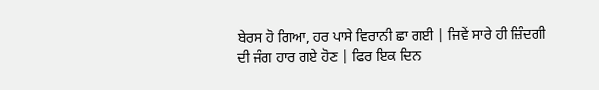ਬੇਰਸ ਹੋ ਗਿਆ, ਹਰ ਪਾਸੇ ਵਿਰਾਨੀ ਛਾ ਗਈ | ਜਿਵੇਂ ਸਾਰੇ ਹੀ ਜ਼ਿੰਦਗੀ ਦੀ ਜੰਗ ਹਾਰ ਗਏ ਹੋਣ | ਫਿਰ ਇਕ ਦਿਨ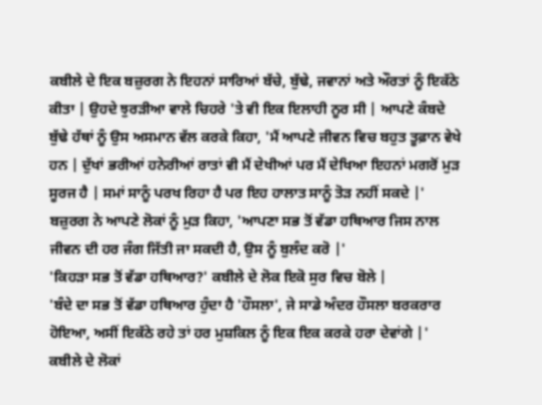ਕਬੀਲੇ ਦੇ ਇਕ ਬਜ਼ੁਰਗ ਨੇ ਇਹਨਾਂ ਸਾਰਿਆਂ ਬੱਚੇ, ਬੁੱਢੇ, ਜਵਾਨਾਂ ਅਤੇ ਔਰਤਾਂ ਨੂੰ ਇਕੱਠੇ ਕੀਤਾ | ਉਹਦੇ ਝੁਰੜੀਆ ਵਾਲੇ ਚਿਹਰੇ 'ਤੇ ਵੀ ਇਕ ਇਲਾਹੀ ਨੂਰ ਸੀ | ਆਪਣੇ ਕੰਬਦੇ ਬੁੱਢੇ ਹੱਥਾਂ ਨੂੰ ਉਸ ਅਸਮਾਨ ਵੱਲ ਕਰਕੇ ਕਿਹਾ, 'ਮੈਂ ਆਪਣੇ ਜੀਵਨ ਵਿਚ ਬਹੁਤ ਤੂਫ਼ਾਨ ਵੇਖੇ ਹਨ | ਦੁੱਖਾਂ ਭਰੀਆਂ ਹਨੇਰੀਆਂ ਰਾਤਾਂ ਵੀ ਮੈਂ ਦੇਖੀਆਂ ਪਰ ਮੈਂ ਦੇਖਿਆ ਇਹਨਾਂ ਮਗਰੋਂ ਮੁੜ ਸੂਰਜ ਹੈ | ਸਮਾਂ ਸਾਨੂੰ ਪਰਖ ਰਿਹਾ ਹੈ ਪਰ ਇਹ ਹਾਲਾਤ ਸਾਨੂੰ ਤੋੜ ਨਹੀਂ ਸਕਦੇ |'
ਬਜ਼ੁਰਗ ਨੇ ਆਪਣੇ ਲੋਕਾਂ ਨੂੰ ਮੁੜ ਕਿਹਾ, 'ਆਪਣਾ ਸਭ ਤੋਂ ਵੱਡਾ ਹਥਿਆਰ ਜਿਸ ਨਾਲ ਜੀਵਨ ਦੀ ਹਰ ਜੰਗ ਜਿੱਤੀ ਜਾ ਸਕਦੀ ਹੈ, ਉਸ ਨੂੰ ਬੁਲੰਦ ਕਰੋ |'
'ਕਿਹੜਾ ਸਭ ਤੋਂ ਵੱਡਾ ਹਥਿਆਰ?' ਕਬੀਲੇ ਦੇ ਲੋਕ ਇਕੋ ਸੁਰ ਵਿਚ ਬੋਲੇ |
'ਬੰਦੇ ਦਾ ਸਭ ਤੋਂ ਵੱਡਾ ਹਥਿਆਰ ਹੁੰਦਾ ਹੈ 'ਹੌਸਲਾ', ਜੇ ਸਾਡੇ ਅੰਦਰ ਹੌਸਲਾ ਬਰਕਰਾਰ ਹੋਇਆ, ਅਸੀਂ ਇਕੱਠੇ ਰਹੇ ਤਾਂ ਹਰ ਮੁਸ਼ਕਿਲ ਨੂੰ ਇਕ ਇਕ ਕਰਕੇ ਹਰਾ ਦੇਵਾਂਗੇ |'
ਕਬੀਲੇ ਦੇ ਲੋਕਾਂ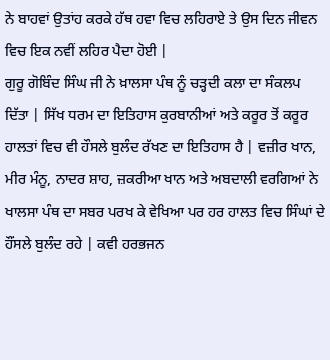ਨੇ ਬਾਹਵਾਂ ਉਤਾਂਹ ਕਰਕੇ ਹੱਥ ਹਵਾ ਵਿਚ ਲਹਿਰਾਏ ਤੇ ਉਸ ਦਿਨ ਜੀਵਨ ਵਿਚ ਇਕ ਨਵੀਂ ਲਹਿਰ ਪੈਦਾ ਹੋਈ |
ਗੁਰੂ ਗੋਬਿੰਦ ਸਿੰਘ ਜੀ ਨੇ ਖ਼ਾਲਸਾ ਪੰਥ ਨੂੰ ਚੜ੍ਹਦੀ ਕਲਾ ਦਾ ਸੰਕਲਪ ਦਿੱਤਾ | ਸਿੱਖ ਧਰਮ ਦਾ ਇਤਿਹਾਸ ਕੁਰਬਾਨੀਆਂ ਅਤੇ ਕਰੂਰ ਤੋਂ ਕਰੂਰ ਹਾਲਤਾਂ ਵਿਚ ਵੀ ਹੌਸਲੇ ਬੁਲੰਦ ਰੱਖਣ ਦਾ ਇਤਿਹਾਸ ਹੈ | ਵਜ਼ੀਰ ਖਾਨ, ਮੀਰ ਮੰਨੂ, ਨਾਦਰ ਸ਼ਾਹ, ਜ਼ਕਰੀਆ ਖਾਨ ਅਤੇ ਅਬਦਾਲੀ ਵਰਗਿਆਂ ਨੇ ਖਾਲਸਾ ਪੰਥ ਦਾ ਸਬਰ ਪਰਖ ਕੇ ਵੇਖਿਆ ਪਰ ਹਰ ਹਾਲਤ ਵਿਚ ਸਿੰਘਾਂ ਦੇ ਹੌਂਸਲੇ ਬੁਲੰਦ ਰਹੇ | ਕਵੀ ਹਰਭਜਨ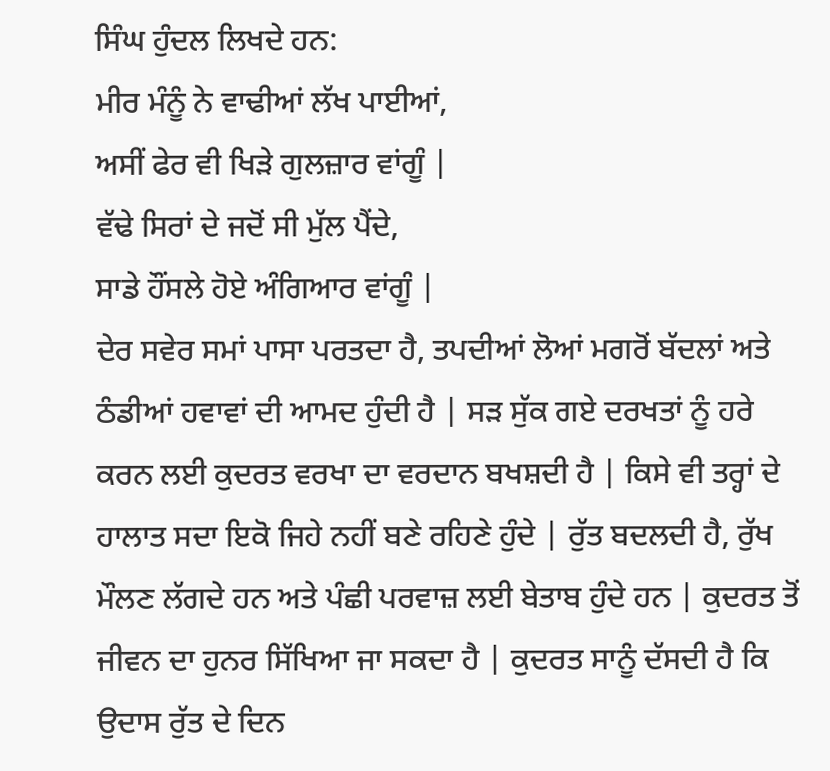ਸਿੰਘ ਹੁੰਦਲ ਲਿਖਦੇ ਹਨ:
ਮੀਰ ਮੰਨੂੰ ਨੇ ਵਾਢੀਆਂ ਲੱਖ ਪਾਈਆਂ,
ਅਸੀਂ ਫੇਰ ਵੀ ਖਿੜੇ ਗੁਲਜ਼ਾਰ ਵਾਂਗੂੰ |
ਵੱਢੇ ਸਿਰਾਂ ਦੇ ਜਦੋਂ ਸੀ ਮੁੱਲ ਪੈਂਦੇ,
ਸਾਡੇ ਹੌਂਸਲੇ ਹੋਏ ਅੰਗਿਆਰ ਵਾਂਗੂੰ |
ਦੇਰ ਸਵੇਰ ਸਮਾਂ ਪਾਸਾ ਪਰਤਦਾ ਹੈ, ਤਪਦੀਆਂ ਲੋਆਂ ਮਗਰੋਂ ਬੱਦਲਾਂ ਅਤੇ ਠੰਡੀਆਂ ਹਵਾਵਾਂ ਦੀ ਆਮਦ ਹੁੰਦੀ ਹੈ | ਸੜ ਸੁੱਕ ਗਏ ਦਰਖਤਾਂ ਨੂੰ ਹਰੇ ਕਰਨ ਲਈ ਕੁਦਰਤ ਵਰਖਾ ਦਾ ਵਰਦਾਨ ਬਖਸ਼ਦੀ ਹੈ | ਕਿਸੇ ਵੀ ਤਰ੍ਹਾਂ ਦੇ ਹਾਲਾਤ ਸਦਾ ਇਕੋ ਜਿਹੇ ਨਹੀਂ ਬਣੇ ਰਹਿਣੇ ਹੁੰਦੇ | ਰੁੱਤ ਬਦਲਦੀ ਹੈ, ਰੁੱਖ ਮੌਲਣ ਲੱਗਦੇ ਹਨ ਅਤੇ ਪੰਛੀ ਪਰਵਾਜ਼ ਲਈ ਬੇਤਾਬ ਹੁੰਦੇ ਹਨ | ਕੁਦਰਤ ਤੋਂ ਜੀਵਨ ਦਾ ਹੁਨਰ ਸਿੱਖਿਆ ਜਾ ਸਕਦਾ ਹੈ | ਕੁਦਰਤ ਸਾਨੂੰ ਦੱਸਦੀ ਹੈ ਕਿ ਉਦਾਸ ਰੁੱਤ ਦੇ ਦਿਨ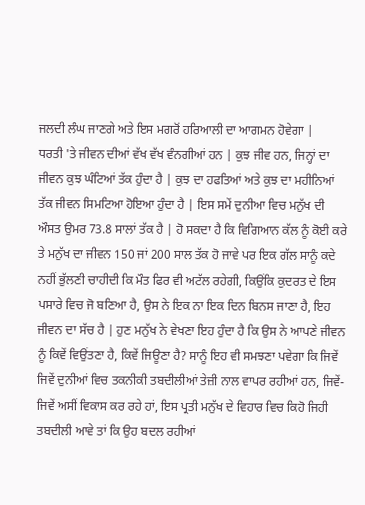ਜਲਦੀ ਲੰਘ ਜਾਣਗੇ ਅਤੇ ਇਸ ਮਗਰੋਂ ਹਰਿਆਲੀ ਦਾ ਆਗਮਨ ਹੋਵੇਗਾ |
ਧਰਤੀ 'ਤੇ ਜੀਵਨ ਦੀਆਂ ਵੱਖ ਵੱਖ ਵੰਨਗੀਆਂ ਹਨ | ਕੁਝ ਜੀਵ ਹਨ, ਜਿਨ੍ਹਾਂ ਦਾ ਜੀਵਨ ਕੁਝ ਘੰਟਿਆਂ ਤੱਕ ਹੁੰਦਾ ਹੈ | ਕੁਝ ਦਾ ਹਫਤਿਆਂ ਅਤੇ ਕੁਝ ਦਾ ਮਹੀਨਿਆਂ ਤੱਕ ਜੀਵਨ ਸਿਮਟਿਆ ਹੋਇਆ ਹੁੰਦਾ ਹੈ | ਇਸ ਸਮੇਂ ਦੁਨੀਆ ਵਿਚ ਮਨੁੱਖ ਦੀ ਔਸਤ ਉਮਰ 73.8 ਸਾਲਾਂ ਤੱਕ ਹੈ | ਹੋ ਸਕਦਾ ਹੈ ਕਿ ਵਿਗਿਆਨ ਕੱਲ ਨੂੰ ਕੋਈ ਕਰੇ ਤੇ ਮਨੁੱਖ ਦਾ ਜੀਵਨ 150 ਜਾਂ 200 ਸਾਲ ਤੱਕ ਹੋ ਜਾਵੇ ਪਰ ਇਕ ਗੱਲ ਸਾਨੂੰ ਕਦੇ ਨਹੀਂ ਭੁੱਲਣੀ ਚਾਹੀਦੀ ਕਿ ਮੌਤ ਫਿਰ ਵੀ ਅਟੱਲ ਰਹੇਗੀ, ਕਿਉਂਕਿ ਕੁਦਰਤ ਦੇ ਇਸ ਪਸਾਰੇ ਵਿਚ ਜੋ ਬਣਿਆ ਹੈ, ਉਸ ਨੇ ਇਕ ਨਾ ਇਕ ਦਿਨ ਬਿਨਸ ਜਾਣਾ ਹੈ, ਇਹ ਜੀਵਨ ਦਾ ਸੱਚ ਹੈ | ਹੁਣ ਮਨੁੱਖ ਨੇ ਵੇਖਣਾ ਇਹ ਹੁੰਦਾ ਹੈ ਕਿ ਉਸ ਨੇ ਆਪਣੇ ਜੀਵਨ ਨੂੰ ਕਿਵੇਂ ਵਿਉਂਤਣਾ ਹੈ, ਕਿਵੇਂ ਜਿਊਣਾ ਹੈ? ਸਾਨੂੰ ਇਹ ਵੀ ਸਮਝਣਾ ਪਵੇਗਾ ਕਿ ਜਿਵੇਂ ਜਿਵੇਂ ਦੁਨੀਆਂ ਵਿਚ ਤਕਨੀਕੀ ਤਬਦੀਲੀਆਂ ਤੇਜ਼ੀ ਨਾਲ ਵਾਪਰ ਰਹੀਆਂ ਹਨ, ਜਿਵੇਂ-ਜਿਵੇਂ ਅਸੀਂ ਵਿਕਾਸ ਕਰ ਰਹੇ ਹਾਂ, ਇਸ ਪ੍ਰਤੀ ਮਨੁੱਖ ਦੇ ਵਿਹਾਰ ਵਿਚ ਕਿਹੋ ਜਿਹੀ ਤਬਦੀਲੀ ਆਵੇ ਤਾਂ ਕਿ ਉਹ ਬਦਲ ਰਹੀਆਂ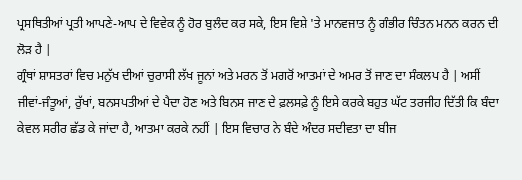ਪ੍ਰਸਥਿਤੀਆਂ ਪ੍ਰਤੀ ਆਪਣੇ-ਆਪ ਦੇ ਵਿਵੇਕ ਨੂੰ ਹੋਰ ਬੁਲੰਦ ਕਰ ਸਕੇ, ਇਸ ਵਿਸ਼ੇ 'ਤੇ ਮਾਨਵਜਾਤ ਨੂੰ ਗੰਭੀਰ ਚਿੰਤਨ ਮਨਨ ਕਰਨ ਦੀ ਲੋੜ ਹੈ |
ਗ੍ਰੰਥਾਂ ਸ਼ਾਸਤਰਾਂ ਵਿਚ ਮਨੁੱਖ ਦੀਆਂ ਚੁਰਾਸੀ ਲੱਖ ਜੂਨਾਂ ਅਤੇ ਮਰਨ ਤੋਂ ਮਗਰੋਂ ਆਤਮਾਂ ਦੇ ਅਮਰ ਤੋਂ ਜਾਣ ਦਾ ਸੰਕਲਪ ਹੈ | ਅਸੀਂ ਜੀਵਾਂ-ਜੰਤੂਆਂ, ਰੁੱਖਾਂ, ਬਨਸਪਤੀਆਂ ਦੇ ਪੈਦਾ ਹੋਣ ਅਤੇ ਬਿਨਸ ਜਾਣ ਦੇ ਫ਼ਲਸਫ਼ੇ ਨੂੰ ਇਸੇ ਕਰਕੇ ਬਹੁਤ ਘੱਟ ਤਰਜੀਹ ਦਿੱਤੀ ਕਿ ਬੰਦਾ ਕੇਵਲ ਸਰੀਰ ਛੱਡ ਕੇ ਜਾਂਦਾ ਹੈ, ਆਤਮਾ ਕਰਕੇ ਨਹੀਂ | ਇਸ ਵਿਚਾਰ ਨੇ ਬੰਦੇ ਅੰਦਰ ਸਦੀਵਤਾ ਦਾ ਬੀਜ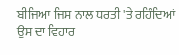ਬੀਜਿਆ ਜਿਸ ਨਾਲ ਧਰਤੀ 'ਤੇ ਰਹਿੰਦਿਆਂ ਉਸ ਦਾ ਵਿਹਾਰ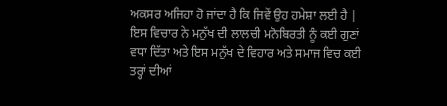ਅਕਸਰ ਅਜਿਹਾ ਹੋ ਜਾਂਦਾ ਹੈ ਕਿ ਜਿਵੇਂ ਉਹ ਹਮੇਸ਼ਾ ਲਈ ਹੈ | ਇਸ ਵਿਚਾਰ ਨੇ ਮਨੁੱਖ ਦੀ ਲਾਲਚੀ ਮਨੋਬਿਰਤੀ ਨੂੰ ਕਈ ਗੁਣਾਂ ਵਧਾ ਦਿੱਤਾ ਅਤੇ ਇਸ ਮਨੁੱਖ ਦੇ ਵਿਹਾਰ ਅਤੇ ਸਮਾਜ ਵਿਚ ਕਈ ਤਰ੍ਹਾਂ ਦੀਆਂ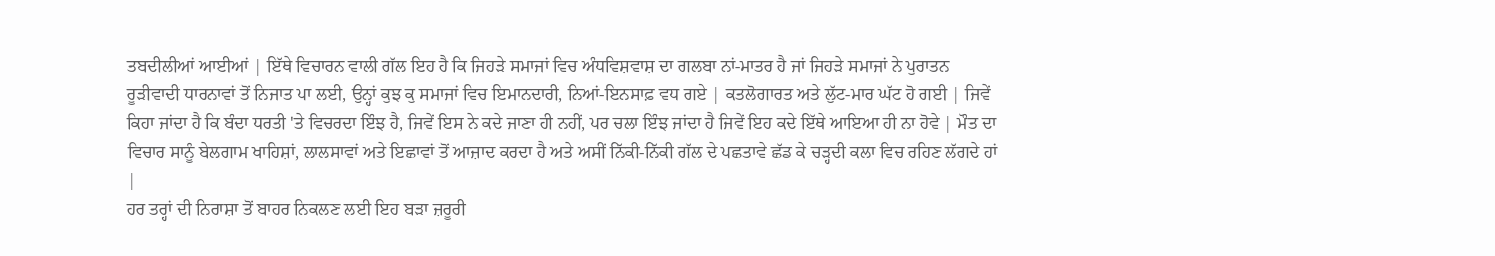ਤਬਦੀਲੀਆਂ ਆਈਆਂ | ਇੱਥੇ ਵਿਚਾਰਨ ਵਾਲੀ ਗੱਲ ਇਹ ਹੈ ਕਿ ਜਿਹੜੇ ਸਮਾਜਾਂ ਵਿਚ ਅੰਧਵਿਸ਼ਵਾਸ਼ ਦਾ ਗਲਬਾ ਨਾਂ-ਮਾਤਰ ਹੈ ਜਾਂ ਜਿਹੜੇ ਸਮਾਜਾਂ ਨੇ ਪੁਰਾਤਨ ਰੂੜੀਵਾਦੀ ਧਾਰਨਾਵਾਂ ਤੋਂ ਨਿਜਾਤ ਪਾ ਲਈ, ਉਨ੍ਹਾਂ ਕੁਝ ਕੁ ਸਮਾਜਾਂ ਵਿਚ ਇਮਾਨਦਾਰੀ, ਨਿਆਂ-ਇਨਸਾਫ਼ ਵਧ ਗਏ | ਕਤਲੋਗਾਰਤ ਅਤੇ ਲੁੱਟ-ਮਾਰ ਘੱਟ ਹੋ ਗਈ | ਜਿਵੇਂ ਕਿਹਾ ਜਾਂਦਾ ਹੈ ਕਿ ਬੰਦਾ ਧਰਤੀ 'ਤੇ ਵਿਚਰਦਾ ਇੰਝ ਹੈ, ਜਿਵੇਂ ਇਸ ਨੇ ਕਦੇ ਜਾਣਾ ਹੀ ਨਹੀਂ, ਪਰ ਚਲਾ ਇੰਝ ਜਾਂਦਾ ਹੈ ਜਿਵੇਂ ਇਹ ਕਦੇ ਇੱਥੇ ਆਇਆ ਹੀ ਨਾ ਹੋਵੇ | ਮੌਤ ਦਾ ਵਿਚਾਰ ਸਾਨੂੰ ਬੇਲਗਾਮ ਖਾਹਿਸ਼ਾਂ, ਲਾਲਸਾਵਾਂ ਅਤੇ ਇਛਾਵਾਂ ਤੋਂ ਆਜ਼ਾਦ ਕਰਦਾ ਹੈ ਅਤੇ ਅਸੀਂ ਨਿੱਕੀ-ਨਿੱਕੀ ਗੱਲ ਦੇ ਪਛਤਾਵੇ ਛੱਡ ਕੇ ਚੜ੍ਹਦੀ ਕਲਾ ਵਿਚ ਰਹਿਣ ਲੱਗਦੇ ਹਾਂ |
ਹਰ ਤਰ੍ਹਾਂ ਦੀ ਨਿਰਾਸ਼ਾ ਤੋਂ ਬਾਹਰ ਨਿਕਲਣ ਲਈ ਇਹ ਬੜਾ ਜ਼ਰੂਰੀ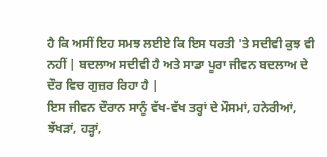ਹੈ ਕਿ ਅਸੀਂ ਇਹ ਸਮਝ ਲਈਏ ਕਿ ਇਸ ਧਰਤੀ 'ਤੇ ਸਦੀਵੀ ਕੁਝ ਵੀ ਨਹੀਂ | ਬਦਲਾਅ ਸਦੀਵੀ ਹੈ ਅਤੇ ਸਾਡਾ ਪੂਰਾ ਜੀਵਨ ਬਦਲਾਅ ਦੇ ਦੌਰ ਵਿਚ ਗੁਜ਼ਰ ਰਿਹਾ ਹੈ |
ਇਸ ਜੀਵਨ ਦੌਰਾਨ ਸਾਨੂੰ ਵੱਖ-ਵੱਖ ਤਰ੍ਹਾਂ ਦੇ ਮੌਸਮਾਂ, ਹਨੇਰੀਆਂ, ਝੱਖੜਾਂ, ਹੜ੍ਹਾਂ,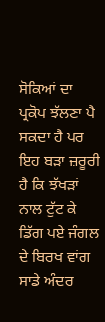ਸੋਕਿਆਂ ਦਾ ਪ੍ਰਕੋਪ ਝੱਲਣਾ ਪੈ ਸਕਦਾ ਹੈ ਪਰ ਇਹ ਬੜਾ ਜ਼ਰੂਰੀ ਹੈ ਕਿ ਝੱਖੜਾਂ ਨਾਲ ਟੁੱਟ ਕੇ ਡਿੱਗ ਪਏ ਜੰਗਲ ਦੇ ਬਿਰਖ ਵਾਂਗ ਸਾਡੇ ਅੰਦਰ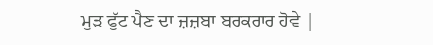ਮੁੜ ਫੁੱਟ ਪੈਣ ਦਾ ਜ਼ਜ਼ਬਾ ਬਰਕਰਾਰ ਹੋਵੇ |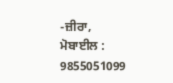-ਜ਼ੀਰਾ,
ਮੋਬਾਈਲ : 9855051099